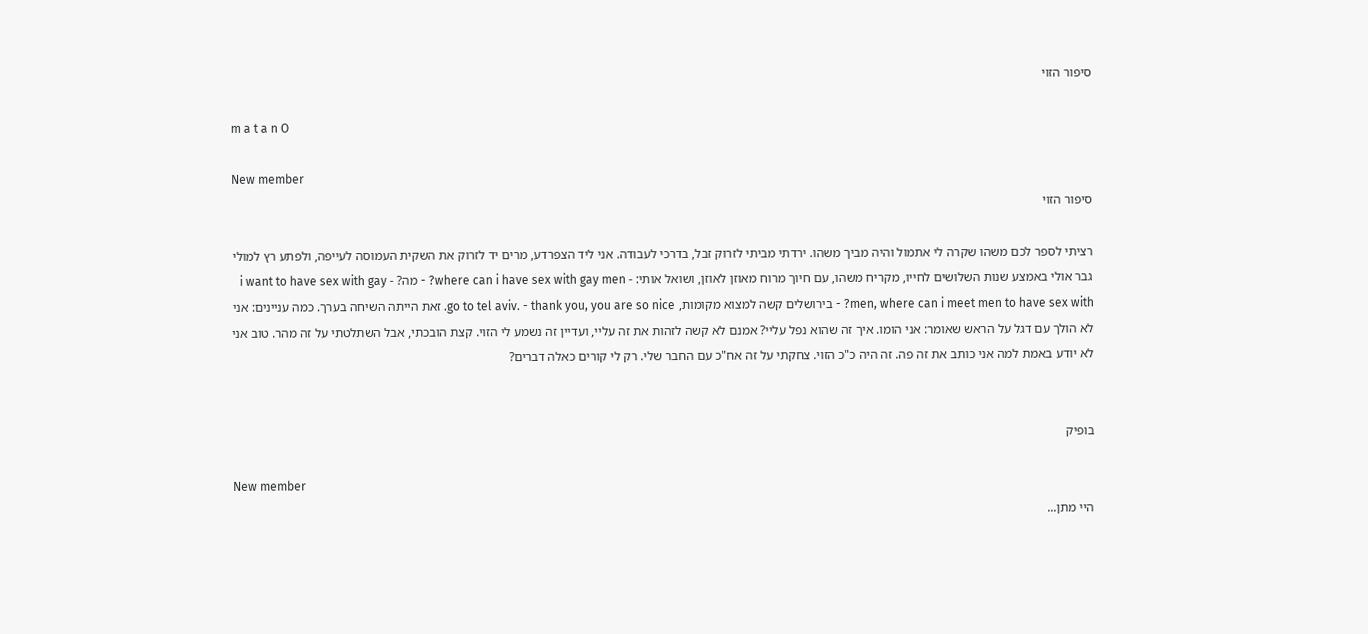סיפור הזוי

m a t a n O

New member
סיפור הזוי

רציתי לספר לכם משהו שקרה לי אתמול והיה מביך משהו. ירדתי מביתי לזרוק זבל, בדרכי לעבודה. אני ליד הצפרדע, מרים יד לזרוק את השקית העמוסה לעייפה, ולפתע רץ למולי גבר אולי באמצע שנות השלושים לחייו, מקריח משהו, עם חיוך מרוח מאוזן לאוזן, ושואל אותי: - where can i have sex with gay men? - מה? - i want to have sex with gay men, where can i meet men to have sex with? - בירושלים קשה למצוא מקומות, go to tel aviv. - thank you, you are so nice. זאת הייתה השיחה בערך. כמה עניינים: אני לא הולך עם דגל על הראש שאומר: אני הומו. איך זה שהוא נפל עליי? אמנם לא קשה לזהות את זה עליי, ועדיין זה נשמע לי הזוי. קצת הובכתי, אבל השתלטתי על זה מהר. טוב אני לא יודע באמת למה אני כותב את זה פה. זה היה כ"כ הזוי. צחקתי על זה אח"כ עם החבר שלי. רק לי קורים כאלה דברים?


בופיק

New member
היי מתן...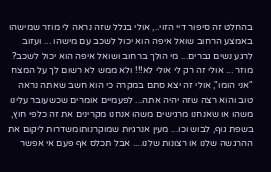בהחלט זה סיפור דיי הזוי.., אולי בגלל שזה נראה לי מוזר שמישהו באמצע הרחוב שואל איפה הוא יכול לשכב עם מישהו ... ועזוב לרגע נשים גברים... מי הולך ברחוב ושואל איפה הוא יכול לשכב? מוזר ... אולי זה רק לי אולי לא!!! ולא ממש לא רשום לך על המצח "אני הומו", אולי זה יצא סתם במקרה כי הוא חשב שאתה נראה טוב והוא רצה שזה יהיה אתה... לפעמיים אומרים שכשעובר עלינו משהו או שאנחנו מרגישים משהו אנחנו מקרינים את זה כלפי חוץ, בשפת גוף, לבוש וכו... מעין אנרגיות שמוקרנותומשדרות ליקום את ההרגשה שלנו או רצונות שלנו.... אבל תכלס אף פעם אי אפשר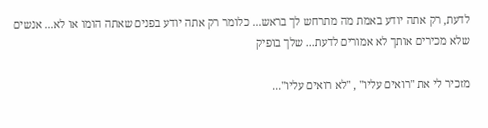לדעת, רק אתה יודע באמת מה מתרחש לך בראש... כלומר רק אתה יודע בפנים שאתה הומו או לא... אנשים שלא מכירים אותך לא אמורים לדעת... שלך בופיק

מזכיר לי את "רואים עליו" , "לא רואים עליו"...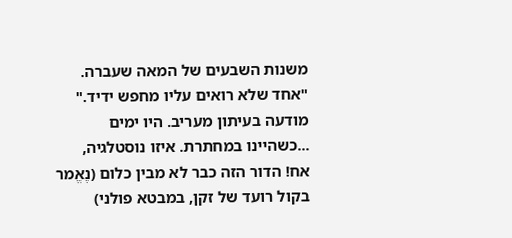משנות השבעים של המאה שעברה. "אחד שלא רואים עליו מחפש ידיד." מודעה בעיתון מעריב. היו ימים ...כשהיינו במחתרת. איזו נוסטלגיה, אח! הדור הזה כבר לא מבין כלום (נֶאֱמר בקול רועד של זקן, במבטא פולני)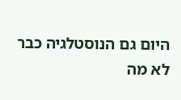היום גם הנוסטלגיה כבר לא מה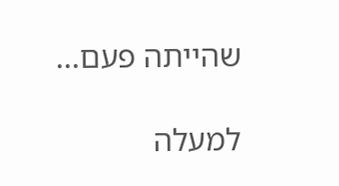שהייתה פעם...

למעלה